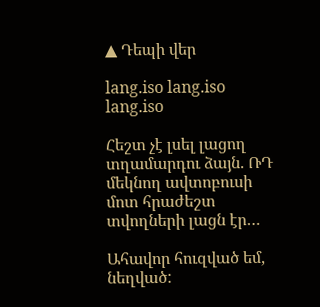▲ Դեպի վեր

lang.iso lang.iso lang.iso

Հեշտ չէ լսել լացող տղամարդու ձայն. ՌԴ մեկնող ավտոբուսի մոտ հրաժեշտ տվողների լացն էր…

Ահավոր հուզված եմ, նեղված: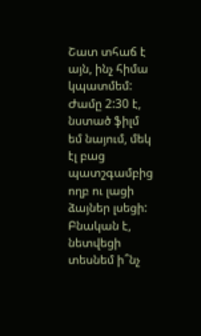Շատ տհաճ է այն, ինչ հիմա կպատմեմ: Ժամը 2:30 է, նստած ֆիլմ եմ նայում, մեկ էլ բաց պատշգամբից ողբ ու լացի ձայներ լսեցի: Բնական է, նետվեցի տեսնեմ ի՞նչ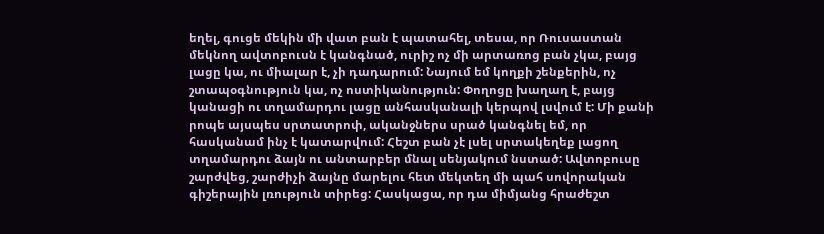եղել, գուցե մեկին մի վատ բան է պատահել, տեսա, որ Ռուսաստան մեկնող ավտոբուսն է կանգնած, ուրիշ ոչ մի արտառոց բան չկա, բայց լացը կա, ու միալար է, չի դադարում: Նայում եմ կողքի շենքերին, ոչ շտապօգնություն կա, ոչ ոստիկանություն: Փողոցը խաղաղ է, բայց կանացի ու տղամարդու լացը անհասկանալի կերպով լսվում է: Մի քանի րոպե այսպես սրտատրոփ, ականջներս սրած կանգնել եմ, որ հասկանամ ինչ է կատարվում: Հեշտ բան չէ լսել սրտակեղեք լացող տղամարդու ձայն ու անտարբեր մնալ սենյակում նստած: Ավտոբուսը շարժվեց, շարժիչի ձայնը մարելու հետ մեկտեղ մի պահ սովորական գիշերային լռություն տիրեց: Հասկացա, որ դա միմյանց հրաժեշտ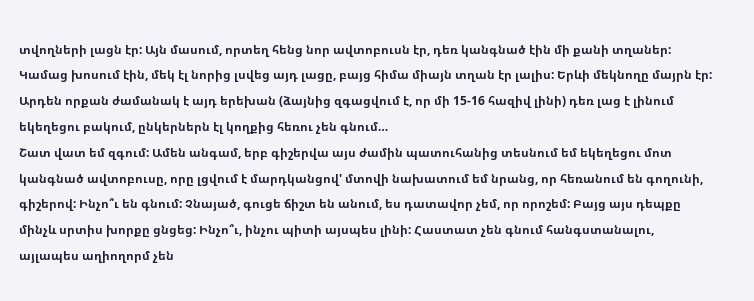տվողների լացն էր: Այն մասում, որտեղ հենց նոր ավտոբուսն էր, դեռ կանգնած էին մի քանի տղաներ: Կամաց խոսում էին, մեկ էլ նորից լսվեց այդ լացը, բայց հիմա միայն տղան էր լալիս: Երևի մեկնողը մայրն էր: Արդեն որքան ժամանակ է այդ երեխան (ձայնից զգացվում է, որ մի 15-16 հազիվ լինի) դեռ լաց է լինում եկեղեցու բակում, ընկերներն էլ կողքից հեռու չեն գնում…
Շատ վատ եմ զգում: Ամեն անգամ, երբ գիշերվա այս ժամին պատուհանից տեսնում եմ եկեղեցու մոտ կանգնած ավտոբուսը, որը լցվում է մարդկանցով' մտովի նախատում եմ նրանց, որ հեռանում են գողունի, գիշերով: Ինչո՞ւ են գնում: Չնայած, գուցե ճիշտ են անում, ես դատավոր չեմ, որ որոշեմ: Բայց այս դեպքը մինչև սրտիս խորքը ցնցեց: Ինչո՞ւ, ինչու պիտի այսպես լինի: Հաստատ չեն գնում հանգստանալու, այլապես աղիողորմ չեն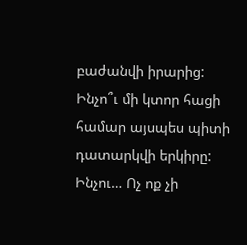բաժանվի իրարից: Ինչո՞ւ մի կտոր հացի համար այսպես պիտի դատարկվի երկիրը: Ինչու… Ոչ ոք չի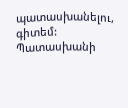պատասխանելու, գիտեմ: Պատասխանի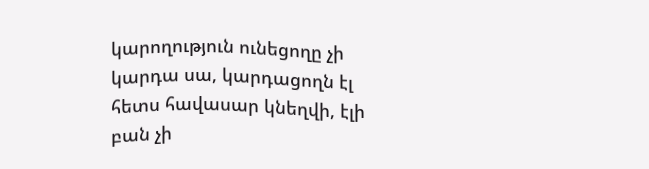կարողություն ունեցողը չի կարդա սա, կարդացողն էլ հետս հավասար կնեղվի, էլի բան չի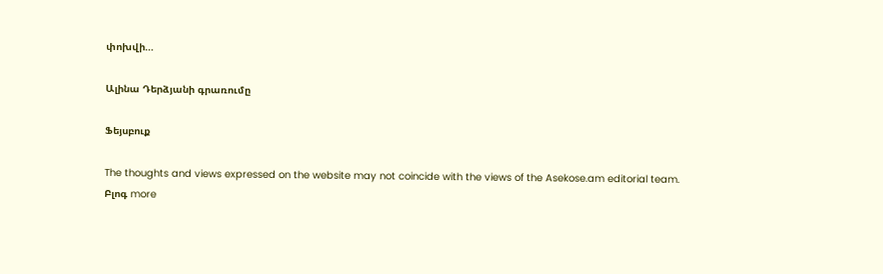փոխվի…

Ալինա Դերձյանի գրառումը

Ֆեյսբուք

The thoughts and views expressed on the website may not coincide with the views of the Asekose.am editorial team.
Բլոգ more